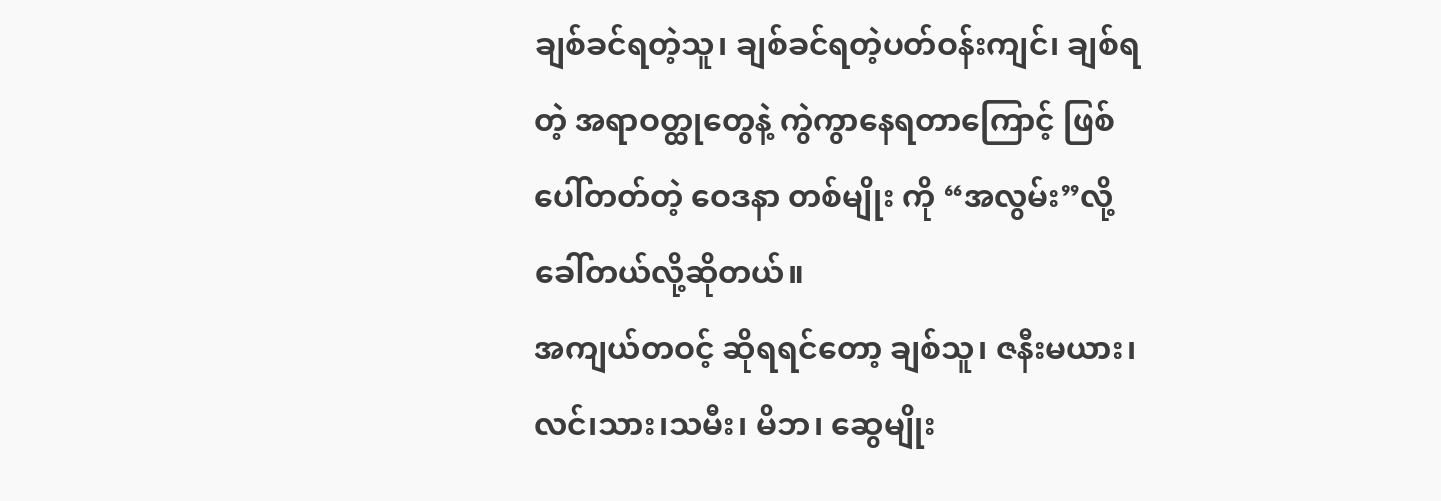ချစ်ခင်ရတဲ့သူ၊ ချစ်ခင်ရတဲ့ပတ်ဝန်းကျင်၊ ချစ်ရတဲ့ အရာဝတ္ထုတွေနဲ့ ကွဲကွာနေရတာကြောင့် ဖြစ်ပေါ်တတ်တဲ့ ဝေဒနာ တစ်မျိုး ကို “အလွမ်း”လို့ ခေါ်တယ်လို့ဆိုတယ်။
အကျယ်တဝင့် ဆိုရရင်တော့ ချစ်သူ၊ ဇနီးမယား၊ လင်၊သား၊သမီး၊ မိဘ၊ ဆွေမျိုး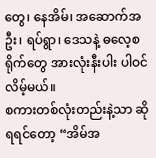တွေ၊ နေအိမ်၊ အဆောက်အဦး၊ ရပ်ရွာ၊ ဒေသနဲ့ ဓလေ့စရိုက်တွေ အားလုံးနီးပါး ပါဝင်လိမ့်မယ်။
စကားတစ်လုံးတည်းနဲ့သာ ဆိုရရင်တော့ “အိမ်အ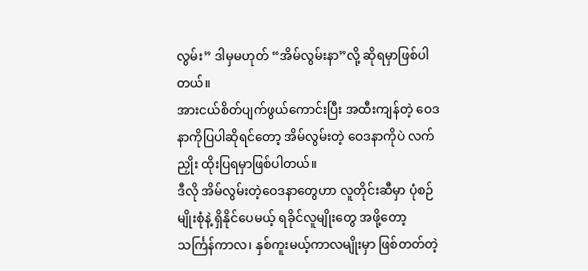လွမ်း” ဒါမှမဟုတ် “အိမ်လွမ်းနာ”လို့ ဆိုရမှာဖြစ်ပါတယ်။
အားငယ်စိတ်ပျက်ဖွယ်ကောင်းပြီး အထီးကျန်တဲ့ ဝေဒနာကိုပြပါဆိုရင်တော့ အိမ်လွမ်းတဲ့ ဝေဒနာကိုပဲ လက်ညှိုး ထိုးပြရမှာဖြစ်ပါတယ်။
ဒီလို အိမ်လွမ်းတဲ့ဝေဒနာတွေဟာ လူတိုင်းဆီမှာ ပုံစဉ်မျိုးစုံနဲ့ ရှိနိုင်ပေမယ့် ရခိုင်လူမျိုးတွေ အဖို့တော့ သင်္ကြန်ကာလ၊ နှစ်ကူးမယ့်ကာလမျိုးမှာ ဖြစ်တတ်တဲ့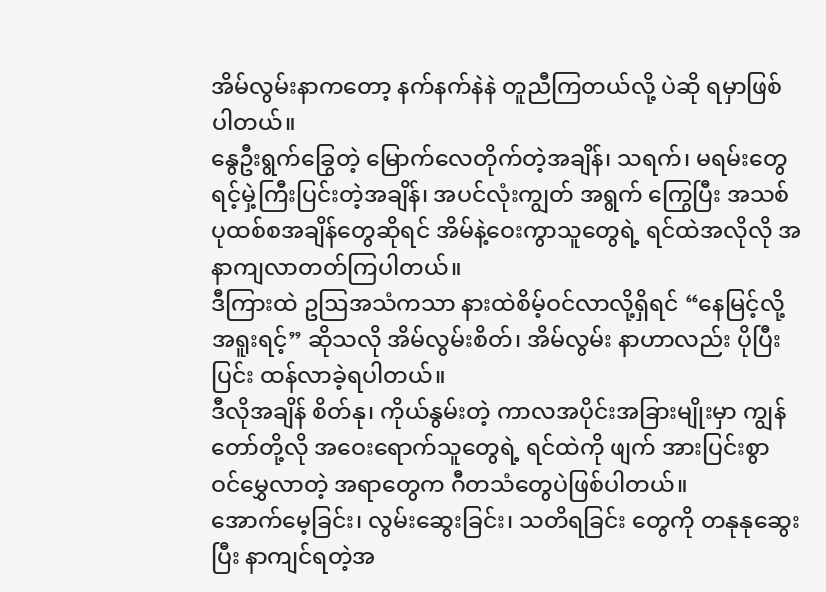အိမ်လွမ်းနာကတော့ နက်နက်နဲနဲ တူညီကြတယ်လို့ ပဲဆို ရမှာဖြစ်ပါတယ်။
နွေဦးရွက်ခြွေတဲ့ မြောက်လေတိုက်တဲ့အချိန်၊ သရက်၊ မရမ်းတွေ ရင့်မှဲ့ကြီးပြင်းတဲ့အချိန်၊ အပင်လုံးကျွတ် အရွက် ကြွေပြီး အသစ် ပုထစ်စအချိန်တွေဆိုရင် အိမ်နဲ့ဝေးကွာသူတွေရဲ့ ရင်ထဲအလိုလို အနာကျလာတတ်ကြပါတယ်။
ဒီကြားထဲ ဥဩအသံကသာ နားထဲစိမ့်ဝင်လာလို့ရှိရင် “နေမြင့်လို့ အရူးရင့်” ဆိုသလို အိမ်လွမ်းစိတ်၊ အိမ်လွမ်း နာဟာလည်း ပိုပြီးပြင်း ထန်လာခဲ့ရပါတယ်။
ဒီလိုအချိန် စိတ်နု၊ ကိုယ်နွမ်းတဲ့ ကာလအပိုင်းအခြားမျိုးမှာ ကျွန်တော်တို့လို အဝေးရောက်သူတွေရဲ့ ရင်ထဲကို ဖျက် အားပြင်းစွာ ဝင်မွှေလာတဲ့ အရာတွေက ဂီတသံတွေပဲဖြစ်ပါတယ်။
အောက်မေ့ခြင်း၊ လွမ်းဆွေးခြင်း၊ သတိရခြင်း တွေကို တနုနုဆွေးပြီး နာကျင်ရတဲ့အ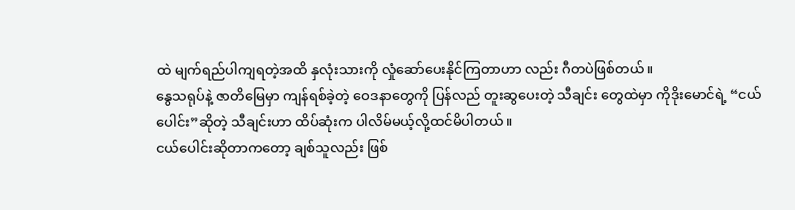ထဲ မျက်ရည်ပါကျရတဲ့အထိ နှလုံးသားကို လှုံဆော်ပေးနိုင်ကြတာဟာ လည်း ဂီတပဲဖြစ်တယ်။
နွေသရုပ်နဲ့ ဇာတိမြေမှာ ကျန်ရစ်ခဲ့တဲ့ ဝေဒနာတွေကို ပြန်လည် တူးဆွပေးတဲ့ သီချင်း တွေထဲမှာ ကိုဒိုးမောင်ရဲ့ “ငယ်ပေါင်း”ဆိုတဲ့ သီချင်းဟာ ထိပ်ဆုံးက ပါလိမ်မယ့်လို့ထင်မိပါတယ်။
ငယ်ပေါင်းဆိုတာကတော့ ချစ်သူလည်း ဖြစ်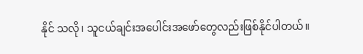နိုင် သလို၊ သူငယ်ချင်းအပေါင်းအဖော်တွေလည်းဖြစ်နိုင်ပါတယ်။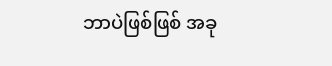ဘာပဲဖြစ်ဖြစ် အခု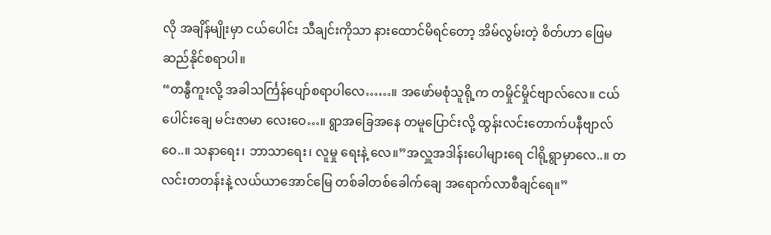လို အချိန်မျိုးမှာ ငယ်ပေါင်း သီချင်းကိုသာ နားထောင်မိရင်တော့ အိမ်လွမ်းတဲ့ စိတ်ဟာ ဖြေမဆည်နိုင်စရာပါ။
“တနွီကူးလို့ အခါသင်္ကြန်ပျော်စရာပါလေ……။ အဖော်မစုံသူရို့က တမှိုင်မှိုင်ဗျာလ်လေ။ ငယ်ပေါင်းချေ မင်းဇာမာ လေးဝေ…။ ရွာအခြေအနေ တမူပြောင်းလို့ ထွန်းလင်းတောက်ပနီဗျာလ်ဝေ..။ သနာရေး၊ ဘာသာရေး၊ လူမှု ရေးနဲ့ လေ။”အလှူအဒါန်းပေါများရေ ငါရို့ရွာမှာလေ..။ တလင်းတတန်းနဲ့ လယ်ယာအောင်မြေ တစ်ခါတစ်ခေါက်ချေ အရောက်လာစီချင်ရေ။”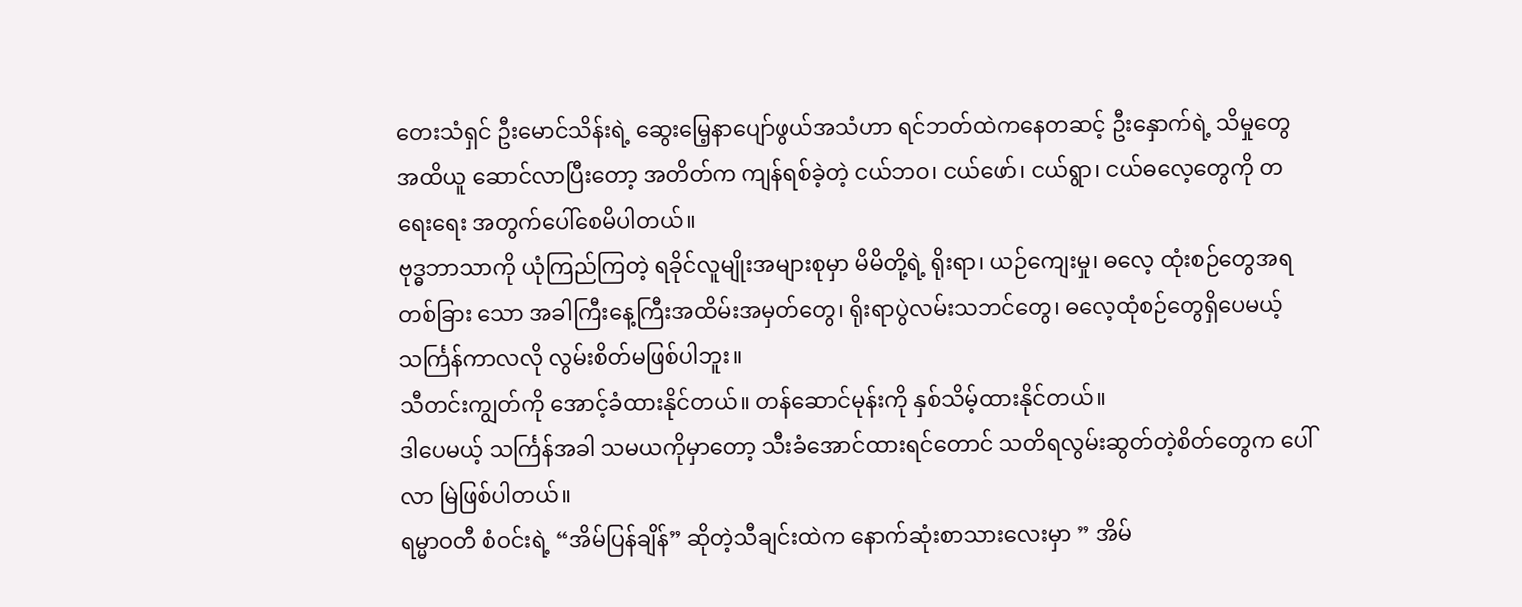တေးသံရှင် ဦးမောင်သိန်းရဲ့ ဆွေးမြေ့နာပျော်ဖွယ်အသံဟာ ရင်ဘတ်ထဲကနေတဆင့် ဦးနှောက်ရဲ့ သိမှုတွေ အထိယူ ဆောင်လာပြီးတော့ အတိတ်က ကျန်ရစ်ခဲ့တဲ့ ငယ်ဘဝ၊ ငယ်ဖော်၊ ငယ်ရွာ၊ ငယ်ဓလေ့တွေကို တရေးရေး အတွက်ပေါ်စေမိပါတယ်။
ဗုဒ္ဓဘာသာကို ယုံကြည်ကြတဲ့ ရခိုင်လူမျိုးအများစုမှာ မိမိတို့ရဲ့ ရိုးရာ၊ ယဉ်ကျေးမှု၊ ဓလေ့ ထုံးစဉ်တွေအရ တစ်ခြား သော အခါကြီးနေ့ကြီးအထိမ်းအမှတ်တွေ၊ ရိုးရာပွဲလမ်းသဘင်တွေ၊ ဓလေ့ထုံစဉ်တွေရှိပေမယ့် သင်္ကြန်ကာလလို လွမ်းစိတ်မဖြစ်ပါဘူး။
သီတင်းကျွတ်ကို အောင့်ခံထားနိုင်တယ်။ တန်ဆောင်မုန်းကို နှစ်သိမ့်ထားနိုင်တယ်။
ဒါပေမယ့် သင်္ကြန်အခါ သမယကိုမှာတော့ သီးခံအောင်ထားရင်တောင် သတိရလွမ်းဆွတ်တဲ့စိတ်တွေက ပေါ်လာ မြဲဖြစ်ပါတယ်။
ရမ္မာဝတီ စံဝင်းရဲ့ “အိမ်ပြန်ချိန်” ဆိုတဲ့သီချင်းထဲက နောက်ဆုံးစာသားလေးမှာ ” အိမ်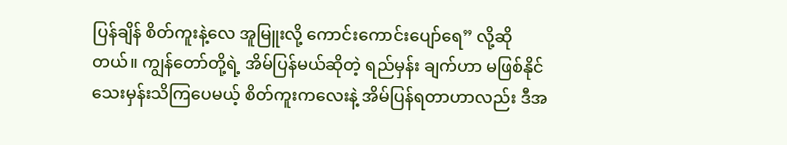ပြန်ချိန် စိတ်ကူးနဲ့လေ အူမြူးလို့ ကောင်းကောင်းပျော်ရေ” လို့ဆိုတယ်။ ကျွန်တော်တို့ရဲ့ အိမ်ပြန်မယ်ဆိုတဲ့ ရည်မှန်း ချက်ဟာ မဖြစ်နိုင် သေးမှန်းသိကြပေမယ့် စိတ်ကူးကလေးနဲ့ အိမ်ပြန်ရတာဟာလည်း ဒီအ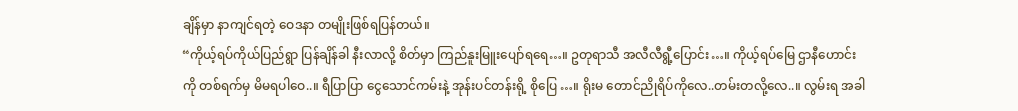ချိန်မှာ နာကျင်ရတဲ့ ဝေဒနာ တမျိုးဖြစ်ရပြန်တယ်။
“ကိုယ့်ရပ်ကိုယ်ပြည်ရွာ ပြန်ချိန်ခါ နီးလာလို့ စိတ်မှာ ကြည်နူးမြူးပျော်ရရေ…။ ဥတုရာသီ အလီလီရွီ့ပြောင်း…။ ကိုယ့်ရပ်မြေ ဌာနီဟောင်းကို တစ်ရက်မှ မိမရပါဝေ..။ ရီပြာပြာ ငွေသောင်ကမ်းနဲ့ အုန်းပင်တန်းရို့ စိုပြေ …။ ရိုးမ တောင်ညိုရိပ်ကိုလေ..တမ်းတလို့လေ..။ လွမ်းရ အခါ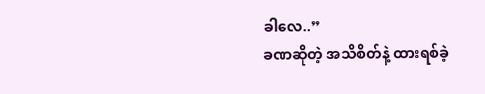ခါလေ..”
ခဏဆိုတဲ့ အသိစိတ်နဲ့ ထားရစ်ခဲ့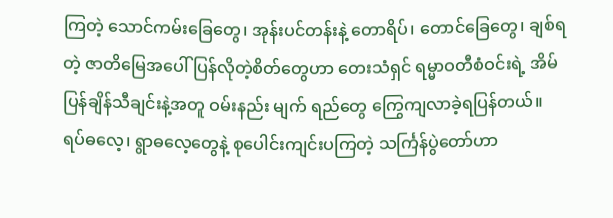ကြတဲ့ သောင်ကမ်းခြေတွေ၊ အုန်းပင်တန်းနဲ့ တောရိပ်၊ တောင်ခြေတွေ၊ ချစ်ရတဲ့ ဇာတိမြေအပေါ် ပြန်လိုတဲ့စိတ်တွေဟာ တေးသံရှင် ရမ္မာဝတီစံဝင်းရဲ့ အိမ်ပြန်ချိန်သီချင်းနဲ့အတူ ဝမ်းနည်း မျက် ရည်တွေ ကြွေကျလာခဲ့ရပြန်တယ်။
ရပ်ဓလေ့၊ ရွာဓလေ့တွေနဲ့ စုပေါင်းကျင်းပကြတဲ့ သင်္ကြန်ပွဲတော်ဟာ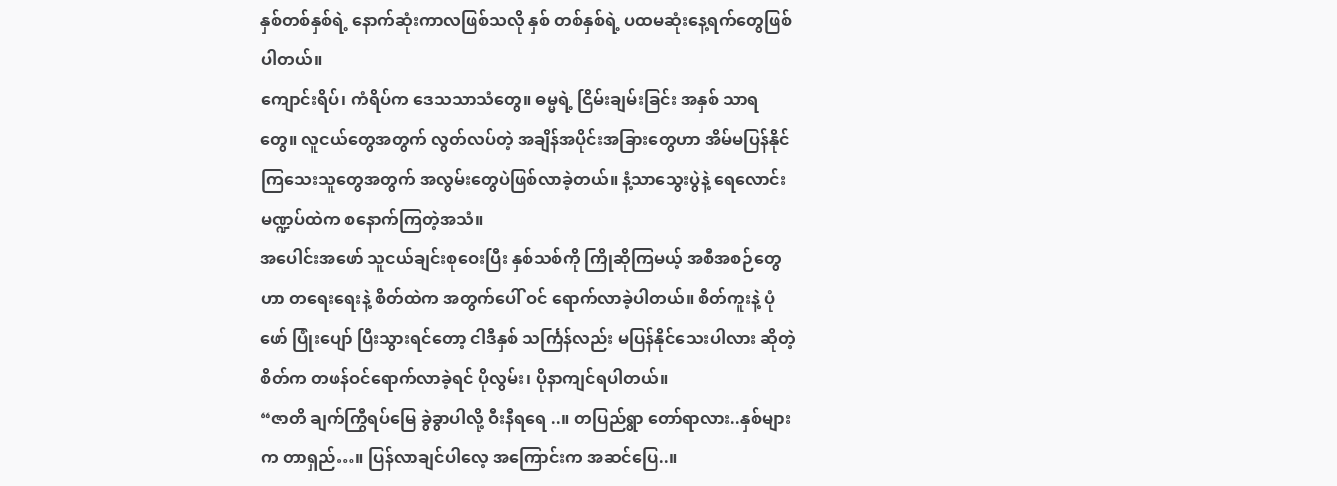နှစ်တစ်နှစ်ရဲ့ နောက်ဆုံးကာလဖြစ်သလို နှစ် တစ်နှစ်ရဲ့ ပထမဆုံးနေ့ရက်တွေဖြစ်ပါတယ်။
ကျောင်းရိပ်၊ ကံရိပ်က ဒေသသာသံတွေ။ ဓမ္မရဲ့ ငြိမ်းချမ်းခြင်း အနှစ် သာရတွေ။ လူငယ်တွေအတွက် လွတ်လပ်တဲ့ အချိန်အပိုင်းအခြားတွေဟာ အိမ်မပြန်နိုင်ကြသေးသူတွေအတွက် အလွမ်းတွေပဲဖြစ်လာခဲ့တယ်။ နံ့သာသွေးပွဲနဲ့ ရေလောင်းမဏ္ဍပ်ထဲက စနောက်ကြတဲ့အသံ။
အပေါင်းအဖော် သူငယ်ချင်းစုဝေးပြီး နှစ်သစ်ကို ကြိုဆိုကြမယ့် အစီအစဉ်တွေဟာ တရေးရေးနဲ့ စိတ်ထဲက အတွက်ပေါ် ဝင် ရောက်လာခဲ့ပါတယ်။ စိတ်ကူးနဲ့ ပုံဖော် ပြုံးပျော် ပြီးသွားရင်တော့ ငါဒီနှစ် သင်္ကြန်လည်း မပြန်နိုင်သေးပါလား ဆိုတဲ့ စိတ်က တဖန်ဝင်ရောက်လာခဲ့ရင် ပိုလွမ်း၊ ပိုနာကျင်ရပါတယ်။
“ဇာတိ ချက်ကြွီရပ်မြေ ခွဲခွာပါလို့ ဝီးနီရရေ ..။ တပြည်ရွာ တော်ရာလား..နှစ်များက တာရှည်…။ ပြန်လာချင်ပါလေ့ အကြောင်းက အဆင်ပြေ..။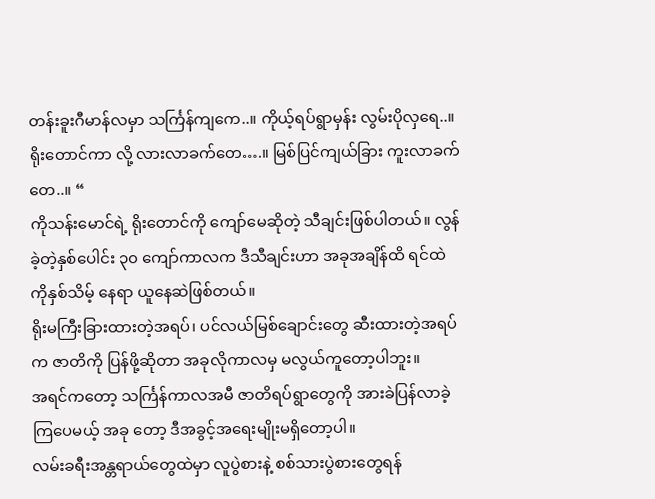တန်းခူးဂီမာန်လမှာ သင်္ကြန်ကျကေ..။ ကိုယ့်ရပ်ရွာမှန်း လွမ်းပိုလှရေ..။ ရိုးတောင်ကာ လို့ လားလာခက်တေ….။ မြစ်ပြင်ကျယ်ခြား ကူးလာခက်တေ..။ “
ကိုသန်းမောင်ရဲ့ ရိုးတောင်ကို ကျော်မေဆိုတဲ့ သီချင်းဖြစ်ပါတယ်။ လွန်ခဲ့တဲ့နှစ်ပေါင်း ၃၀ ကျော်ကာလက ဒီသီချင်းဟာ အခုအချိန်ထိ ရင်ထဲကိုနှစ်သိမ့် နေရာ ယူနေဆဲဖြစ်တယ်။
ရိုးမကြီးခြားထားတဲ့အရပ်၊ ပင်လယ်မြစ်ချောင်းတွေ ဆီးထားတဲ့အရပ်က ဇာတိကို ပြန်ဖို့ဆိုတာ အခုလိုကာလမှ မလွယ်ကူတော့ပါဘူး။
အရင်ကတော့ သင်္ကြန်ကာလအမီ ဇာတိရပ်ရွာတွေကို အားခဲပြန်လာခဲ့ကြပေမယ့် အခု တော့ ဒီအခွင့်အရေးမျိုးမရှိတော့ပါ။
လမ်းခရီးအန္တရာယ်တွေထဲမှာ လူပွဲစားနဲ့ စစ်သားပွဲစားတွေရန်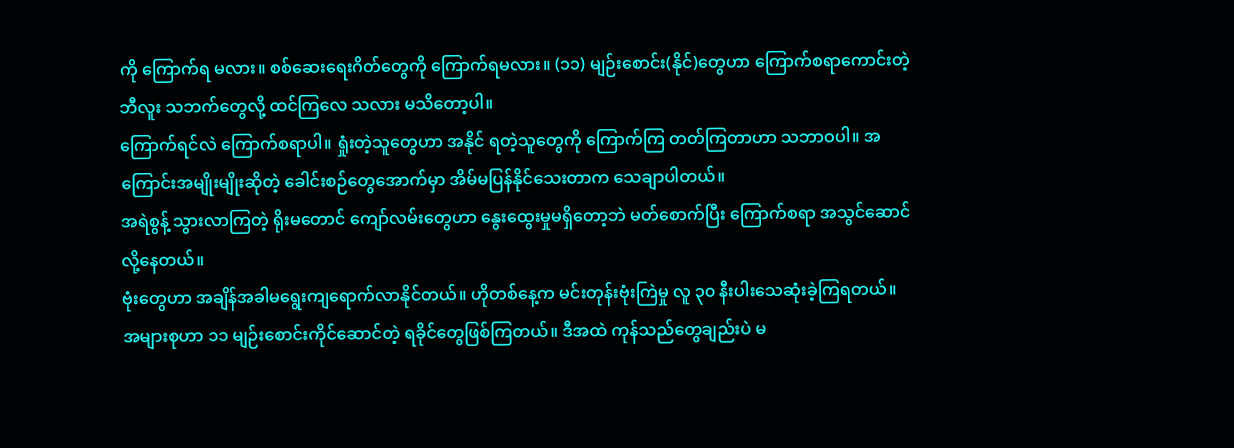ကို ကြောက်ရ မလား။ စစ်ဆေးရေးဂိတ်တွေကို ကြောက်ရမလား။ (၁၁) မျဉ်းစောင်း(နိုင်)တွေဟာ ကြောက်စရာကောင်းတဲ့ ဘီလူး သဘက်တွေလို့ ထင်ကြလေ သလား မသိတော့ပါ။
ကြောက်ရင်လဲ ကြောက်စရာပါ။ ရှုံးတဲ့သူတွေဟာ အနိုင် ရတဲ့သူတွေကို ကြောက်ကြ တတ်ကြတာဟာ သဘာဝပါ။ အကြောင်းအမျိုးမျိုးဆိုတဲ့ ခေါင်းစဉ်တွေအောက်မှာ အိမ်မပြန်နိုင်သေးတာက သေချာပါတယ်။
အရဲစွန့် သွားလာကြတဲ့ ရိုးမတောင် ကျော်လမ်းတွေဟာ နွေးထွေးမှုမရှိတော့ဘဲ မတ်စောက်ပြီး ကြောက်စရာ အသွင်ဆောင်လို့နေတယ်။
ဗုံးတွေဟာ အချိန်အခါမရွေးကျရောက်လာနိုင်တယ်။ ဟိုတစ်နေ့က မင်းတုန်းဗုံးကြဲမှု လူ ၃၀ နီးပါးသေဆုံးခဲ့ကြရတယ်။ အများစုဟာ ၁၁ မျဉ်းစောင်းကိုင်ဆောင်တဲ့ ရခိုင်တွေဖြစ်ကြတယ်။ ဒီအထဲ ကုန်သည်တွေချည်းပဲ မ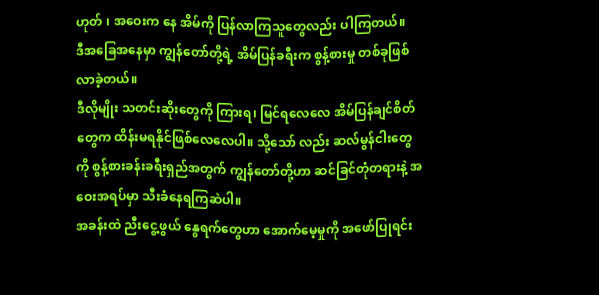ဟုတ် ၊ အဝေးက နေ အိမ်ကို ပြန်လာကြသူတွေလည်း ပါကြတယ်။
ဒီအခြေအနေမှာ ကျွန်တော်တို့ရဲ့ အိမ်ပြန်ခရီးက စွန့်စားမှု တစ်ခုဖြစ်လာခဲ့တယ်။
ဒီလိုမျိုး သတင်းဆိုးတွေကို ကြားရ၊ မြင်ရလေလေ အိမ်ပြန်ချင်စိတ်တွေက ထိန်းမရနိုင်ဖြစ်လေလေပါ။ သို့သော် လည်း ဆလ်မွန်ငါးတွေကို စွန့်စားခန်းခရီးရှည်အတွက် ကျွန်တော်တို့ဟာ ဆင်ခြင်တုံတရားနဲ့ အဝေးအရပ်မှာ သီးခံနေရကြဆဲပါ။
အခန်းထဲ ညီးငွေ့ဖွယ် နွေရက်တွေဟာ အောက်မေ့မှုကို အဖော်ပြုရင်း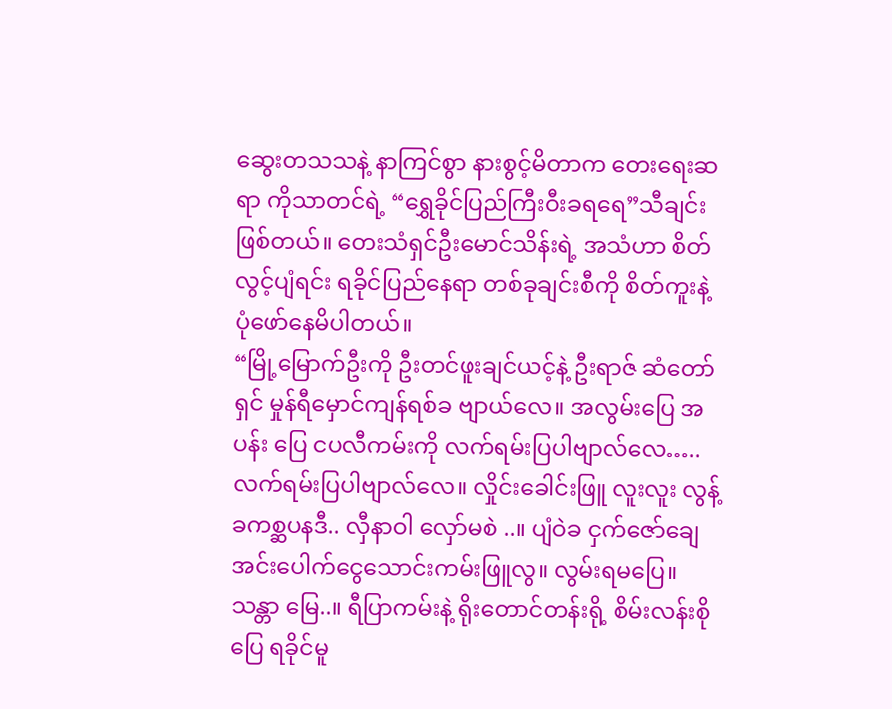ဆွေးတသသနဲ့ နာကြင်စွာ နားစွင့်မိတာက တေးရေးဆရာ ကိုသာတင်ရဲ့ “ရွှေခိုင်ပြည်ကြီးဝီးခရရေ”သီချင်းဖြစ်တယ်။ တေးသံရှင်ဦးမောင်သိန်းရဲ့ အသံဟာ စိတ်လွင့်ပျံရင်း ရခိုင်ပြည်နေရာ တစ်ခုချင်းစီကို စိတ်ကူးနဲ့ ပုံဖော်နေမိပါတယ်။
“မြို့မြောက်ဦးကို ဦးတင်ဖူးချင်ယင့်နဲ့ ဦးရာဇ် ဆံတော်ရှင် မှုန်ရီမှောင်ကျန်ရစ်ခ ဗျာယ်လေ။ အလွမ်းပြေ အပန်း ပြေ ငပလီကမ်းကို လက်ရမ်းပြပါဗျာလ်လေ….. လက်ရမ်းပြပါဗျာလ်လေ။ လှိုင်းခေါင်းဖြူ လူးလူး လွန့်ခကစ္ဆပနဒီ.. လှီနာဝါ လှော်မစဲ ..။ ပျံဝဲခ ငှက်ဇော်ချေ အင်းပေါက်ငွေသောင်းကမ်းဖြူလွ။ လွမ်းရမပြေ။ သန္တာ မြေ..။ ရီပြာကမ်းနဲ့ ရိုးတောင်တန်းရို့ စိမ်းလန်းစိုပြေ ရခိုင်မူ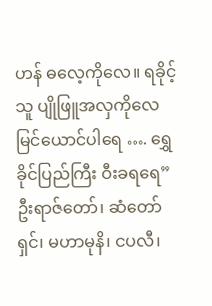ဟန် ဓလေ့ကိုလေ။ ရခိုင့်သူ ပျိုဖြူအလှကိုလေ မြင်ယောင်ပါရေ …. ရွှေခိုင်ပြည်ကြီး ဝီးခရရေ”
ဦးရာဇ်တော်၊ ဆံတော်ရှင်၊ မဟာမုနိ၊ ငပလီ၊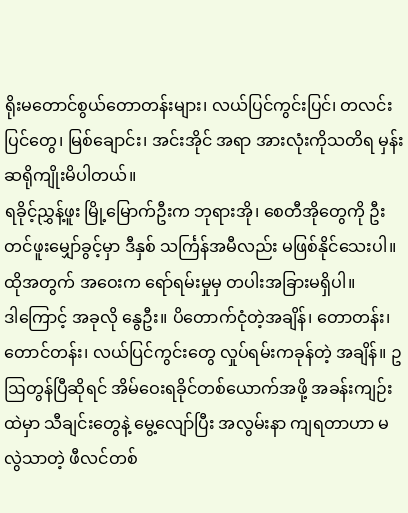ရိုးမတောင်စွယ်တောတန်းများ၊ လယ်ပြင်ကွင်းပြင်၊ တလင်းပြင်တွေ၊ မြစ်ချောင်း၊ အင်းအိုင် အရာ အားလုံးကိုသတိရ မှန်းဆရိုကျိုးမိပါတယ်။
ရခိုင့်ညွှန့်ဖူး မြို့မြောက်ဦးက ဘုရားအို၊ စေတီအိုတွေကို ဦးတင်ဖူးမျှော်ခွင့်မှာ ဒီနှစ် သင်္ကြန်အမီလည်း မဖြစ်နိုင်သေးပါ။ ထိုအတွက် အဝေးက ရော်ရမ်းမှုမှ တပါးအခြားမရှိပါ။
ဒါကြောင့် အခုလို နွေဦး။ ပိတောက်ငုံတဲ့အချိန်၊ တောတန်း၊ တောင်တန်း၊ လယ်ပြင်ကွင်းတွေ လှုပ်ရမ်းကခုန်တဲ့ အချိန်။ ဥဩတွန်ပြီဆိုရင် အိမ်ဝေးရခိုင်တစ်ယောက်အဖို့ အခန်းကျဉ်းထဲမှာ သီချင်းတွေနဲ့ မွေ့လျော်ပြီး အလွမ်းနာ ကျရတာဟာ မလွဲသာတဲ့ ဖီလင်တစ်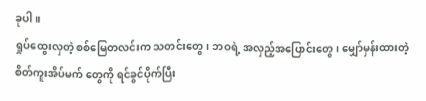ခုပါ။
ရှုပ်ထွေးလှတဲ့ စစ်မြေတလင်းက သတင်းတွေ၊ ဘဝရဲ့ အလှည့်အပြောင်းတွေ၊ မျှော်မှန်းထားတဲ့ စိတ်ကူးအိပ်မက် တွေကို ရင်ခွင်ပိုက်ပြီး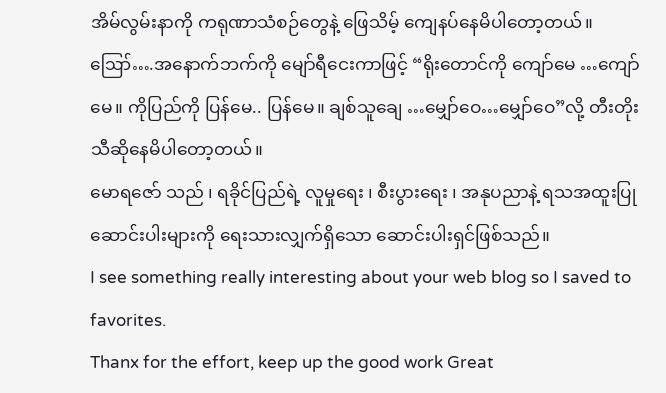အိမ်လွမ်းနာကို ကရုဏာသံစဉ်တွေနဲ့ ဖြေသိမ့် ကျေနပ်နေမိပါတော့တယ်။
ဪ….အနောက်ဘက်ကို မျော်ရီငေးကာဖြင့် “ရိုးတောင်ကို ကျော်မေ …ကျော်မေ။ ကိုပြည်ကို ပြန်မေ.. ပြန်မေ။ ချစ်သူချေ …မျှော်ဝေ…မျှော်ဝေ”လို့ တီးတိုးသီဆိုနေမိပါတော့တယ်။
မောရဇော် သည် ၊ ရခိုင်ပြည်ရဲ့ လူမှုရေး ၊ စီးပွားရေး ၊ အနုပညာနဲ့ ရသအထူးပြု ဆောင်းပါးများကို ရေးသားလျှက်ရှိသော ဆောင်းပါးရှင်ဖြစ်သည်။
I see something really interesting about your web blog so I saved to favorites.
Thanx for the effort, keep up the good work Great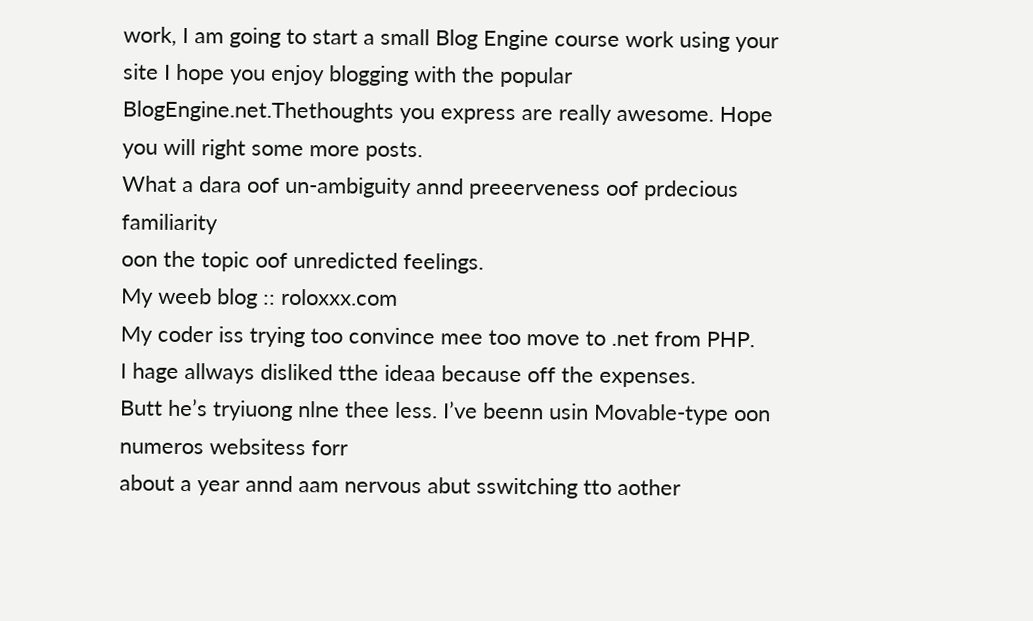work, I am going to start a small Blog Engine course work using your site I hope you enjoy blogging with the popular BlogEngine.net.Thethoughts you express are really awesome. Hope you will right some more posts.
What a dara oof un-ambiguity annd preeerveness oof prdecious familiarity
oon the topic oof unredicted feelings.
My weeb blog :: roloxxx.com
My coder iss trying too convince mee too move to .net from PHP.
I hage allways disliked tthe ideaa because off the expenses.
Butt he’s tryiuong nlne thee less. I’ve beenn usin Movable-type oon numeros websitess forr
about a year annd aam nervous abut sswitching tto aother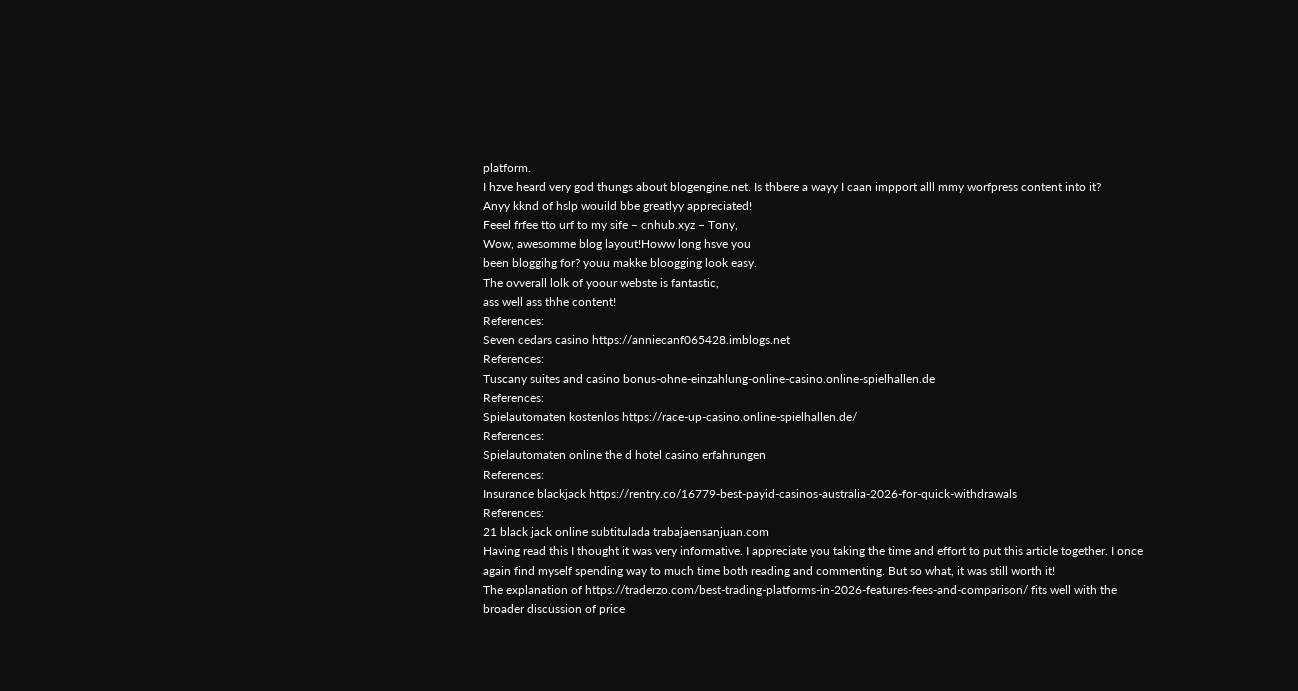platform.
I hzve heard very god thungs about blogengine.net. Is thbere a wayy I caan impport alll mmy worfpress content into it?
Anyy kknd of hslp wouild bbe greatlyy appreciated!
Feeel frfee tto urf to my sife – cnhub.xyz – Tony,
Wow, awesomme blog layout!Howw long hsve you
been bloggihg for? youu makke bloogging look easy.
The ovverall lolk of yoour webste is fantastic,
ass well ass thhe content!
References:
Seven cedars casino https://anniecanf065428.imblogs.net
References:
Tuscany suites and casino bonus-ohne-einzahlung-online-casino.online-spielhallen.de
References:
Spielautomaten kostenlos https://race-up-casino.online-spielhallen.de/
References:
Spielautomaten online the d hotel casino erfahrungen
References:
Insurance blackjack https://rentry.co/16779-best-payid-casinos-australia-2026-for-quick-withdrawals
References:
21 black jack online subtitulada trabajaensanjuan.com
Having read this I thought it was very informative. I appreciate you taking the time and effort to put this article together. I once again find myself spending way to much time both reading and commenting. But so what, it was still worth it!
The explanation of https://traderzo.com/best-trading-platforms-in-2026-features-fees-and-comparison/ fits well with the broader discussion of price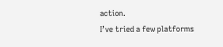action.
I’ve tried a few platforms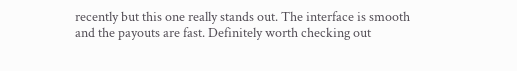recently but this one really stands out. The interface is smooth and the payouts are fast. Definitely worth checking out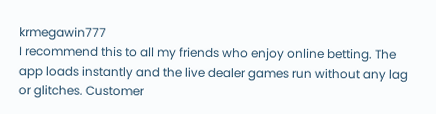krmegawin777
I recommend this to all my friends who enjoy online betting. The app loads instantly and the live dealer games run without any lag or glitches. Customer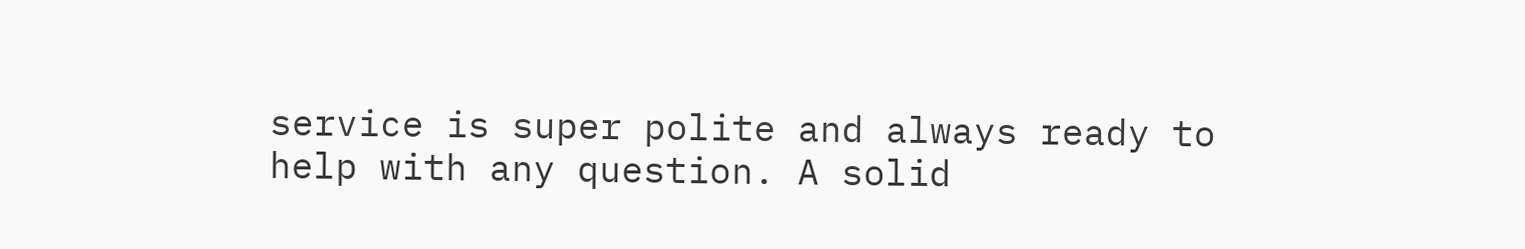service is super polite and always ready to help with any question. A solid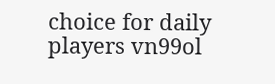choice for daily players vn99ol